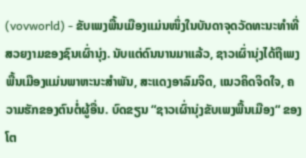(vovworld) - ຂັບເພງພື້ນເມືອງແມ່ນໜຶ່ງໃນບັນດາຈຸດວັດທະນະທຳທີ່ສວຍງາມຂອງຊົນເຜົ່ານຸ່ງ. ນັບແຕ່ດົນນານມາແລ້ວ, ຊາວເຜົ່ານຸ່ງໄດ້ຖືເພງພື້ນເມືອງແມ່ນພາຫະນະສຳພັນ, ສະແດງອາລົມຈິດ, ແນວຄິດຈິດໃຈ, ຄວາມຮັກຂອງຕົນຕໍ່ຜູ້ອື່ນ. ບົດຂຽນ “ຊາວເຜົ່ານຸ່ງຂັບເພງພື້ນເມືອງ“ ຂອງ ໂຕ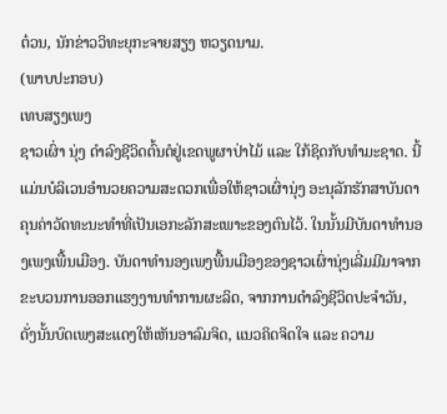ຕ໋ວນ, ນັກຂ່າວວິທະຍຸກະຈາຍສຽງ ຫວຽດນາມ.
(ພາບປະກອບ)
ເທບສຽງເພງ
ຊາວເຜົ່າ ນຸ່ງ ດຳລົງຊີວິດຕົ້ນຕໍຢູ່ເຂດພູຜາປ່າໄມ້ ແລະ ໃກ້ຊິດກັບທຳມະຊາດ. ນີ້ແມ່ນບໍລິເວນອຳນວຍຄວາມສະດວກເພື່ອໃຫ້ຊາວເຜົ່ານຸ່ງ ອະນຸລັກຮັກສາບັນດາຄຸນຄ່າວັດທະນະທຳທີ່ເປັນເອກະລັກສະເພາະຂອງຕົນໄວ້. ໃນນັ້ນມີບັນດາທຳນອງເພງເພື້ນເມືອງ. ບັນດາທຳນອງເພງພື້ນເມືອງຂອງຊາວເຜົ່ານຸ່ງເລີ່ມມີມາຈາກຂະບວນການອອກແຮງງານທຳການຜະລິດ, ຈາກການດຳລົງຊີວິດປະຈຳວັນ, ດັ່ງນັ້ນບົດເພງສະແດງໃຫ້ເຫັນອາລົມຈິດ, ແນວຄິດຈິດໃຈ ແລະ ຄວາມ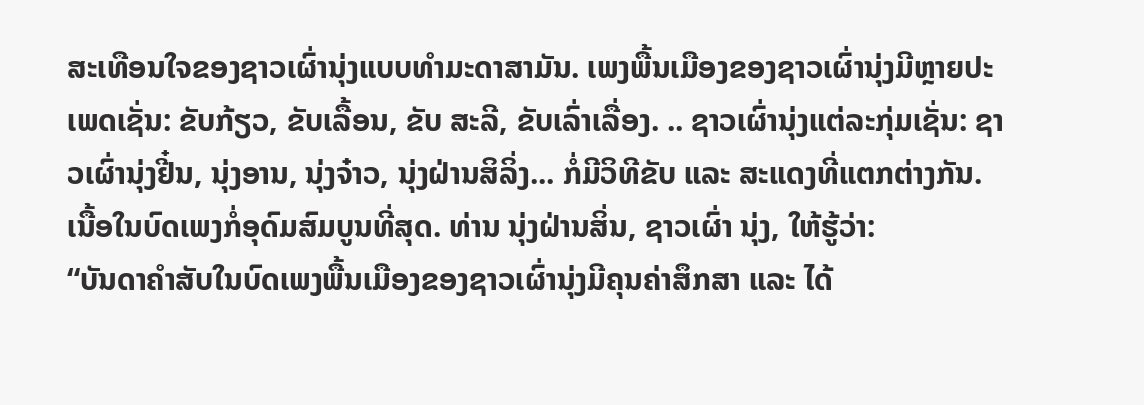ສະເທືອນໃຈຂອງຊາວເຜົ່ານຸ່ງແບບທຳມະດາສາມັນ. ເພງພື້ນເມືອງຂອງຊາວເຜົ່ານຸ່ງມີຫຼາຍປະເພດເຊັ່ນ: ຂັບກ້ຽວ, ຂັບເລື້ອນ, ຂັບ ສະລີ, ຂັບເລົ່າເລື່ອງ. .. ຊາວເຜົ່ານຸ່ງແຕ່ລະກຸ່ມເຊັ່ນ: ຊາວເຜົ່ານຸ່ງຢີ໋ນ, ນຸ່ງອານ, ນຸ່ງຈ໋າວ, ນຸ່ງຝ່ານສິລິ່ງ... ກໍ່ມີວິທີຂັບ ແລະ ສະແດງທີ່ແຕກຕ່າງກັນ. ເນື້ອໃນບົດເພງກໍ່ອຸດົມສົມບູນທີ່ສຸດ. ທ່ານ ນຸ່ງຝ່ານສິ່ນ, ຊາວເຜົ່າ ນຸ່ງ, ໃຫ້ຮູ້ວ່າ:
“ບັນດາຄຳສັບໃນບົດເພງພື້ນເມືອງຂອງຊາວເຜົ່ານຸ່ງມີຄຸນຄ່າສຶກສາ ແລະ ໄດ້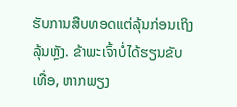ຮັບການສືບທອດແຕ່ລຸ້ນກ່ອນເຖິງລຸ້ນຫຼັງ. ຂ້າພະເຈົ້າບໍ່ໄດ້ຮຽນຂັບເທື່ອ, ຫາກພຽງ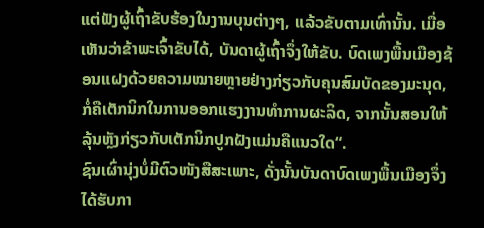ແຕ່ຟັງຜູ້ເຖົ້າຂັບຮ້ອງໃນງານບຸນຕ່າງໆ, ແລ້ວຂັບຕາມເທົ່ານັ້ນ. ເມື່ອເຫັນວ່າຂ້າພະເຈົ້າຂັບໄດ້, ບັນດາຜູ້ເຖົ້າຈຶ່ງໃຫ້ຂັບ. ບົດເພງພື້ນເມືອງຊ້ອນແຝງດ້ວຍຄວາມໝາຍຫຼາຍຢ່າງກ່ຽວກັບຄຸນສົມບັດຂອງມະນຸດ, ກໍ່ຄືເຕັກນິກໃນການອອກແຮງງານທຳການຜະລິດ, ຈາກນັ້ນສອນໃຫ້ລຸ້ນຫຼັງກ່ຽວກັບເຕັກນິກປູກຝັງແມ່ນຄືແນວໃດ“.
ຊົນເຜົ່ານຸ່ງບໍ່ມີຕົວໜັງສືສະເພາະ, ດັ່ງນັ້ນບັນດາບົດເພງພື້ນເມືອງຈຶ່ງໄດ້ຮັບກາ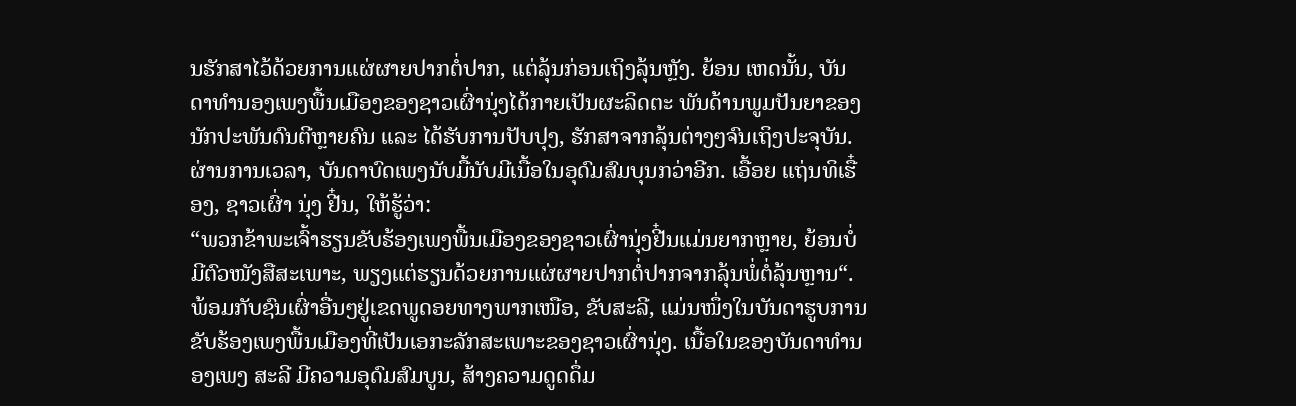ນຮັກສາໄວ້ດ້ວຍການແຜ່ຜາຍປາກຕໍ່ປາກ, ແຕ່ລຸ້ນກ່ອນເຖິງລຸ້ນຫຼັງ. ຍ້ອນ ເຫດນັ້ນ, ບັນດາທຳນອງເພງພື້ນເມືອງຂອງຊາວເຜົ່ານຸ່ງໄດ້ກາຍເປັນຜະລິດຕະ ພັນດ້ານພູມປັນຍາຂອງນັກປະພັນດົນຕີຫຼາຍຄົນ ແລະ ໄດ້ຮັບການປັບປຸງ, ຮັກສາຈາກລຸ້ນຕ່າງໆຈົນເຖິງປະຈຸບັນ. ຜ່ານການເວລາ, ບັນດາບົດເພງນັບມື້ນັບມີເນື້ອໃນອຸດົມສົມບຸນກວ່າອີກ. ເອື້ອຍ ແຖ່ນທິເຮື໋ອງ, ຊາວເຜົ່າ ນຸ່ງ ຢີ໋ນ, ໃຫ້ຮູ້ວ່າ:
“ພວກຂ້າພະເຈົ້າຮຽນຂັບຮ້ອງເພງພື້ນເມືອງຂອງຊາວເຜົ່ານຸ່ງຢີ໋ນແມ່ນຍາກຫຼາຍ, ຍ້ອນບໍ່ມີຕົວໜັງສືສະເພາະ, ພຽງແຕ່ຮຽນດ້ວຍການແຜ່ຜາຍປາກຕໍ່ປາກຈາກລຸ້ນພໍ່ຕໍ່ລຸ້ນຫຼານ“.
ພ້ອມກັບຊົນເຜົ່າອື່ນໆຢູ່ເຂດພູດອຍທາງພາກເໜືອ, ຂັບສະລີ, ແມ່ນໜຶ່ງໃນບັນດາຮູບການຂັບຮ້ອງເພງພື້ນເມືອງທີ່ເປັນເອກະລັກສະເພາະຂອງຊາວເຜົ່ານຸ່ງ. ເນື້ອໃນຂອງບັນດາທຳນອງເພງ ສະລີ ມີຄວາມອຸດົມສົມບູນ, ສ້າງຄວາມດູດດຶ່ມ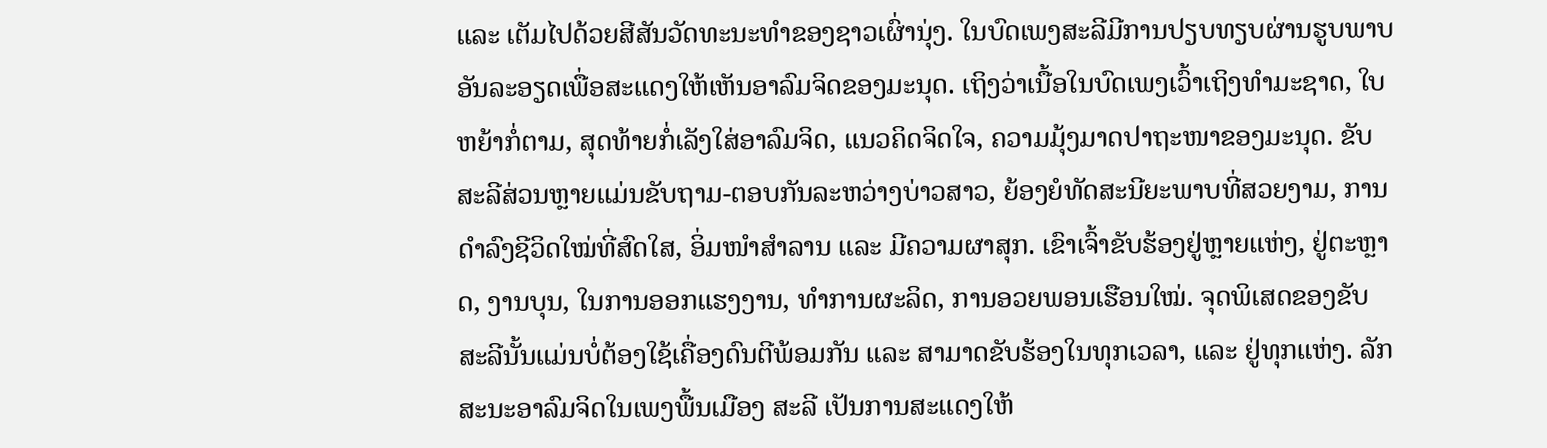ແລະ ເຕັມໄປດ້ວຍສີສັນວັດທະນະທຳຂອງຊາວເຜົ່ານຸ່ງ. ໃນບົດເພງສະລີມີການປຽບທຽບຜ່ານຮູບພາບອັນລະອຽດເພື່ອສະແດງໃຫ້ເຫັນອາລົມຈິດຂອງມະນຸດ. ເຖິງວ່າເນື້ອໃນບົດເພງເວົ້າເຖິງທຳມະຊາດ, ໃບຫຍ້າກໍ່ຕາມ, ສຸດທ້າຍກໍ່ເລັງໃສ່ອາລົມຈິດ, ແນວຄິດຈິດໃຈ, ຄວາມມຸ້ງມາດປາຖະໜາຂອງມະນຸດ. ຂັບສະລີສ່ວນຫຼາຍແມ່ນຂັບຖາມ-ຕອບກັນລະຫວ່າງບ່າວສາວ, ຍ້ອງຍໍທັດສະນີຍະພາບທີ່ສວຍງາມ, ການດຳລົງຊີວິດໃໝ່ທີ່ສົດໃສ, ອິ່ມໜຳສຳລານ ແລະ ມີຄວາມຜາສຸກ. ເຂົາເຈົ້າຂັບຮ້ອງຢູ່ຫຼາຍແຫ່ງ, ຢູ່ຕະຫຼາດ, ງານບຸນ, ໃນການອອກແຮງງານ, ທຳການຜະລິດ, ການອວຍພອນເຮືອນໃໝ່. ຈຸດພິເສດຂອງຂັບ ສະລີນັ້ນແມ່ນບໍ່ຕ້ອງໃຊ້ເຄື່ອງດົນຕີພ້ອມກັນ ແລະ ສາມາດຂັບຮ້ອງໃນທຸກເວລາ, ແລະ ຢູ່ທຸກແຫ່ງ. ລັກສະນະອາລົມຈິດໃນເພງພື້ນເມືອງ ສະລີ ເປັນການສະແດງໃຫ້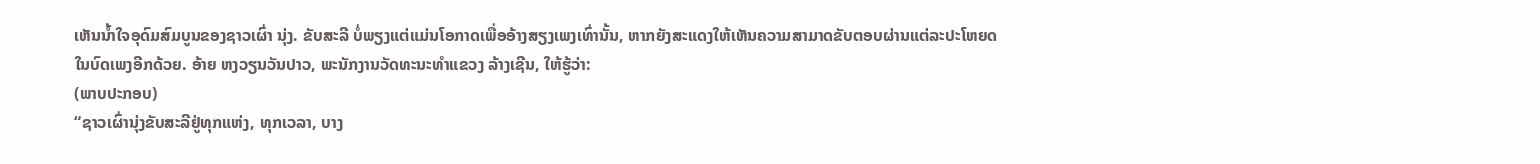ເຫັນນ້ຳໃຈອຸດົມສົມບູນຂອງຊາວເຜົ່າ ນຸ່ງ. ຂັບສະລີ ບໍ່ພຽງແຕ່ແມ່ນໂອກາດເພື່ອອ້າງສຽງເພງເທົ່ານັ້ນ, ຫາກຍັງສະແດງໃຫ້ເຫັນຄວາມສາມາດຂັບຕອບຜ່ານແຕ່ລະປະໂຫຍດໃນບົດເພງອີກດ້ວຍ. ອ້າຍ ຫງວຽນວັນປາວ, ພະນັກງານວັດທະນະທຳແຂວງ ລ້າງເຊີນ, ໃຫ້ຮູ້ວ່າ:
(ພາບປະກອບ)
“ຊາວເຜົ່ານຸ່ງຂັບສະລີຢູ່ທຸກແຫ່ງ, ທຸກເວລາ, ບາງ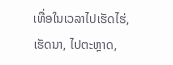ເທື່ອໃນເວລາໄປເຮັດໄຮ່, ເຮັດນາ, ໄປຕະຫຼາດ,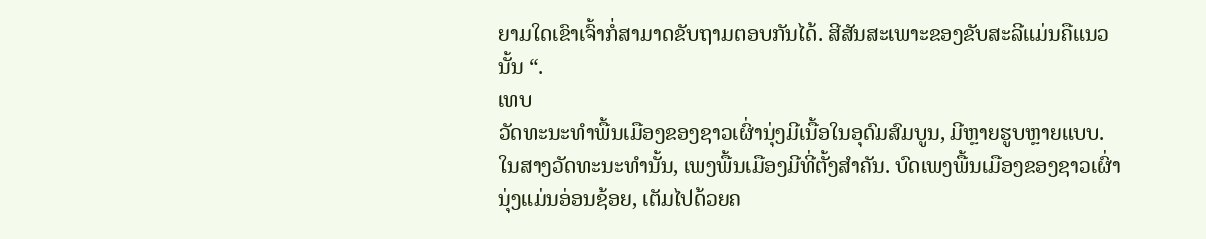ຍາມໃດເຂົາເຈົ້າກໍ່ສາມາດຂັບຖາມຕອບກັນໄດ້. ສີສັນສະເພາະຂອງຂັບສະລີແມ່ນຄືແນວນັ້ນ “.
ເທບ
ວັດທະນະທຳພື້ນເມືອງຂອງຊາວເຜົ່ານຸ່ງມີເນື້ອໃນອຸດົມສົມບູນ, ມີຫຼາຍຮູບຫຼາຍແບບ. ໃນສາງວັດທະນະທຳນັ້ນ, ເພງພື້ນເມືອງມີທີ່ຕັ້ງສຳຄັນ. ບົດເພງພື້ນເມືອງຂອງຊາວເຜົ່ານຸ່ງແມ່ນອ່ອນຊ້ອຍ, ເຕັມໄປດ້ວຍຄ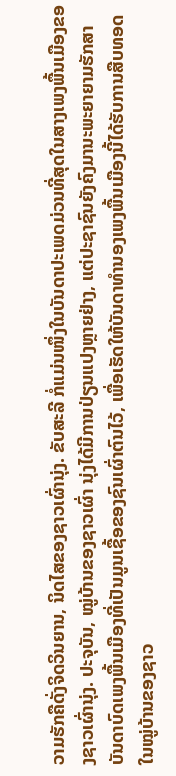ວາມຮັກຄືດັ່ງຈິດວິນຍານ, ນິດໄສຂອງຊາວເຜົ່ານຸ່ງ. ຂັບສະລີ ກໍ່ແມ່ນໜຶ່ງໃນບັນດາປະເພດມ່ວນທີ່ສຸດໃນສາງເພງພື້ນເມືອງຂອງຊາວເຜົ່ານຸ່ງ. ປະຈຸບັນ, ໝູ່ບ້ານຂອງຊາວເຜົ່າ ນຸ່ງໄດ້ມີການປ່ຽນແປງຫຼາຍຢ່າງ, ແຕ່ປະຊາຊົນຍັງຄົງມານະພະຍາຍາມຮັກສາບັນດາບົດເພງພື້ນເມືອງທີ່ເປັນມູນເຊື້ອຂອງຊົນເຜົ່າຕົນໄວ້, ເພື່ອເຮັດໃຫ້ບັນດາທຳນອງເພງພື້ນເມືອງນີ້ໄດ້ຮັບການສືບທອດໃນໝູ່ບ້ານຂອງຊາວ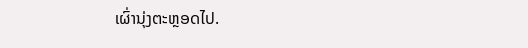ເຜົ່ານຸ່ງຕະຫຼອດໄປ.